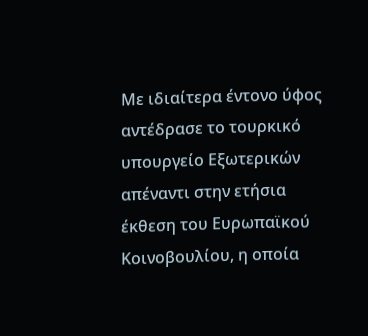Με ιδιαίτερα έντονο ύφος αντέδρασε το τουρκικό υπουργείο Εξωτερικών απέναντι στην ετήσια έκθεση του Ευρωπαϊκού Κοινοβουλίου, η οποία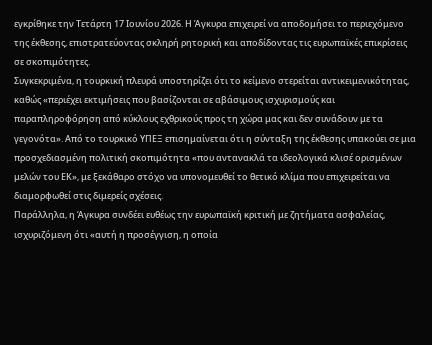εγκρίθηκε την Τετάρτη 17 Ιουνίου 2026. Η Άγκυρα επιχειρεί να αποδομήσει το περιεχόμενο της έκθεσης, επιστρατεύοντας σκληρή ρητορική και αποδίδοντας τις ευρωπαϊκές επικρίσεις σε σκοπιμότητες.
Συγκεκριμένα, η τουρκική πλευρά υποστηρίζει ότι το κείμενο στερείται αντικειμενικότητας, καθώς «περιέχει εκτιμήσεις που βασίζονται σε αβάσιμους ισχυρισμούς και παραπληροφόρηση από κύκλους εχθρικούς προς τη χώρα μας και δεν συνάδουν με τα γεγονότα». Από το τουρκικό ΥΠΕΞ επισημαίνεται ότι η σύνταξη της έκθεσης υπακούει σε μια προσχεδιασμένη πολιτική σκοπιμότητα «που αντανακλά τα ιδεολογικά κλισέ ορισμένων μελών του ΕΚ», με ξεκάθαρο στόχο να υπονομευθεί το θετικό κλίμα που επιχειρείται να διαμορφωθεί στις διμερείς σχέσεις.
Παράλληλα, η Άγκυρα συνδέει ευθέως την ευρωπαϊκή κριτική με ζητήματα ασφαλείας, ισχυριζόμενη ότι «αυτή η προσέγγιση, η οποία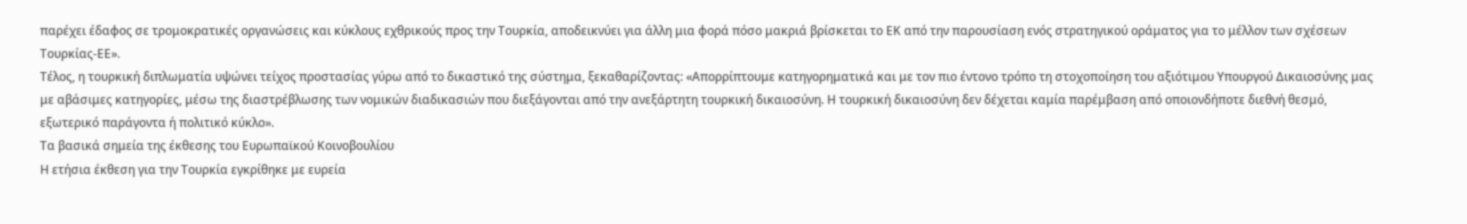παρέχει έδαφος σε τρομοκρατικές οργανώσεις και κύκλους εχθρικούς προς την Τουρκία, αποδεικνύει για άλλη μια φορά πόσο μακριά βρίσκεται το ΕΚ από την παρουσίαση ενός στρατηγικού οράματος για το μέλλον των σχέσεων Τουρκίας-ΕΕ».
Τέλος, η τουρκική διπλωματία υψώνει τείχος προστασίας γύρω από το δικαστικό της σύστημα, ξεκαθαρίζοντας: «Απορρίπτουμε κατηγορηματικά και με τον πιο έντονο τρόπο τη στοχοποίηση του αξιότιμου Υπουργού Δικαιοσύνης μας με αβάσιμες κατηγορίες, μέσω της διαστρέβλωσης των νομικών διαδικασιών που διεξάγονται από την ανεξάρτητη τουρκική δικαιοσύνη. Η τουρκική δικαιοσύνη δεν δέχεται καμία παρέμβαση από οποιονδήποτε διεθνή θεσμό, εξωτερικό παράγοντα ή πολιτικό κύκλο».
Τα βασικά σημεία της έκθεσης του Ευρωπαϊκού Κοινοβουλίου
Η ετήσια έκθεση για την Τουρκία εγκρίθηκε με ευρεία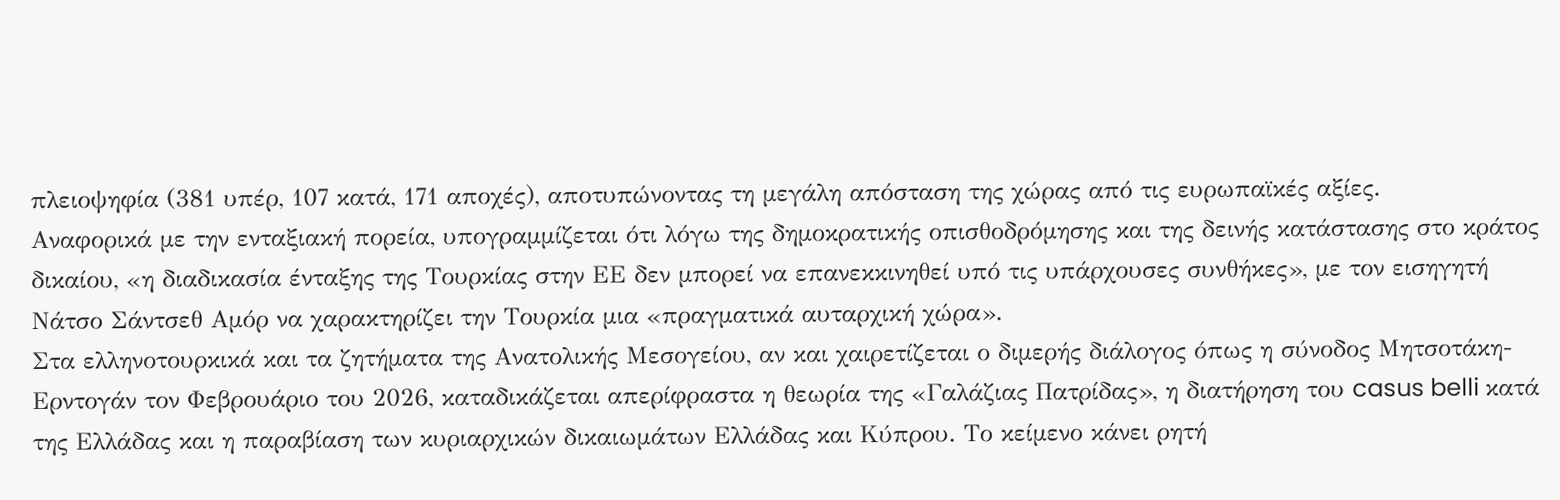πλειοψηφία (381 υπέρ, 107 κατά, 171 αποχές), αποτυπώνοντας τη μεγάλη απόσταση της χώρας από τις ευρωπαϊκές αξίες.
Αναφορικά με την ενταξιακή πορεία, υπογραμμίζεται ότι λόγω της δημοκρατικής οπισθοδρόμησης και της δεινής κατάστασης στο κράτος δικαίου, «η διαδικασία ένταξης της Τουρκίας στην ΕΕ δεν μπορεί να επανεκκινηθεί υπό τις υπάρχουσες συνθήκες», με τον εισηγητή Νάτσο Σάντσεθ Αμόρ να χαρακτηρίζει την Τουρκία μια «πραγματικά αυταρχική χώρα».
Στα ελληνοτουρκικά και τα ζητήματα της Ανατολικής Μεσογείου, αν και χαιρετίζεται ο διμερής διάλογος όπως η σύνοδος Μητσοτάκη-Ερντογάν τον Φεβρουάριο του 2026, καταδικάζεται απερίφραστα η θεωρία της «Γαλάζιας Πατρίδας», η διατήρηση του casus belli κατά της Ελλάδας και η παραβίαση των κυριαρχικών δικαιωμάτων Ελλάδας και Κύπρου. Το κείμενο κάνει ρητή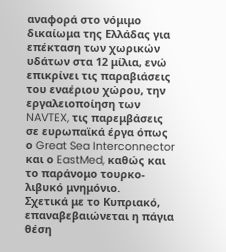αναφορά στο νόμιμο δικαίωμα της Ελλάδας για επέκταση των χωρικών υδάτων στα 12 μίλια, ενώ επικρίνει τις παραβιάσεις του εναέριου χώρου, την εργαλειοποίηση των NAVTEX, τις παρεμβάσεις σε ευρωπαϊκά έργα όπως ο Great Sea Interconnector και ο EastMed, καθώς και το παράνομο τουρκο-λιβυκό μνημόνιο.
Σχετικά με το Κυπριακό, επαναβεβαιώνεται η πάγια θέση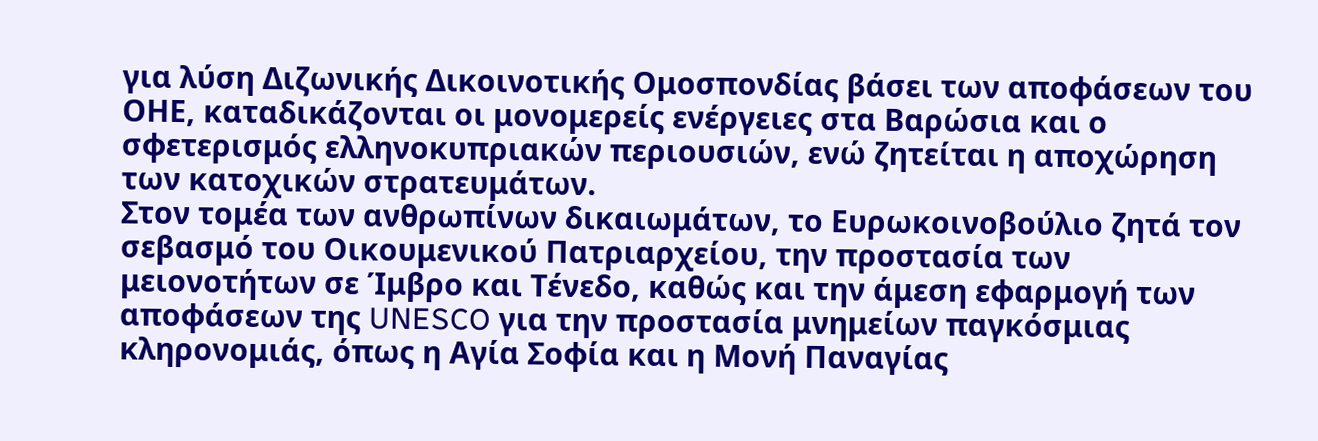για λύση Διζωνικής Δικοινοτικής Ομοσπονδίας βάσει των αποφάσεων του ΟΗΕ, καταδικάζονται οι μονομερείς ενέργειες στα Βαρώσια και ο σφετερισμός ελληνοκυπριακών περιουσιών, ενώ ζητείται η αποχώρηση των κατοχικών στρατευμάτων.
Στον τομέα των ανθρωπίνων δικαιωμάτων, το Ευρωκοινοβούλιο ζητά τον σεβασμό του Οικουμενικού Πατριαρχείου, την προστασία των μειονοτήτων σε Ίμβρο και Τένεδο, καθώς και την άμεση εφαρμογή των αποφάσεων της UNESCO για την προστασία μνημείων παγκόσμιας κληρονομιάς, όπως η Αγία Σοφία και η Μονή Παναγίας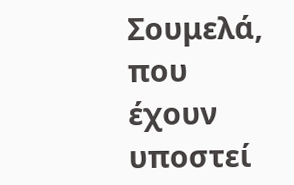Σουμελά, που έχουν υποστεί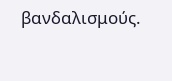βανδαλισμούς.